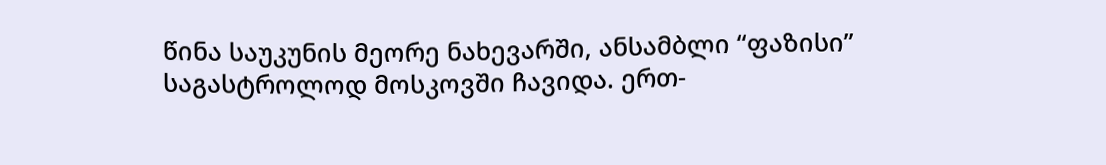წინა საუკუნის მეორე ნახევარში, ანსამბლი “ფაზისი” საგასტროლოდ მოსკოვში ჩავიდა. ერთ-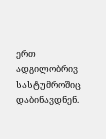ერთ ადგილობრივ სასტუმროშიც დაბინავდნენ.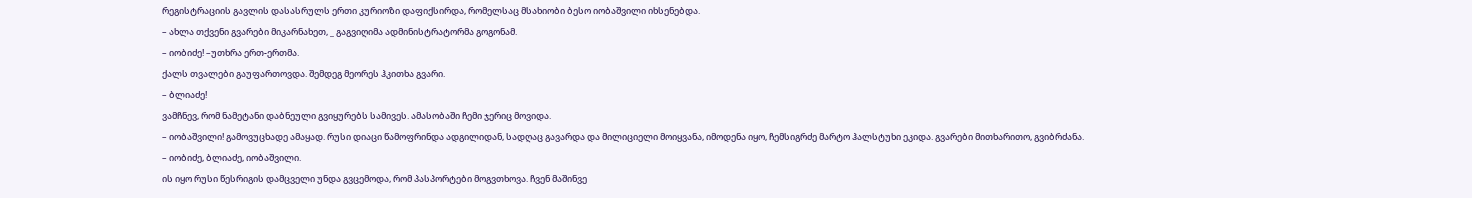რეგისტრაციის გავლის დასასრულს ერთი კურიოზი დაფიქსირდა, რომელსაც მსახიობი ბესო იობაშვილი იხსენებდა.
– ახლა თქვენი გვარები მიკარნახეთ, _ გაგვიღიმა ადმინისტრატორმა გოგონამ.
– იობიძე! –უთხრა ერთ-ერთმა.
ქალს თვალები გაუფართოვდა. შემდეგ მეორეს ჰკითხა გვარი.
– ბლიაძე!
ვამჩნევ, რომ ნამეტანი დაბნეული გვიყურებს სამივეს. ამასობაში ჩემი ჯერიც მოვიდა.
– იობაშვილი! გამოვუცხადე ამაყად. რუსი დიაცი წამოფრინდა ადგილიდან, სადღაც გავარდა და მილიციელი მოიყვანა, იმოდენა იყო, ჩემსიგრძე მარტო ჰალსტუხი ეკიდა. გვარები მითხარითო, გვიბრძანა.
– იობიძე, ბლიაძე, იობაშვილი.
ის იყო რუსი წესრიგის დამცველი უნდა გვცემოდა, რომ პასპორტები მოგვთხოვა. ჩვენ მაშინვე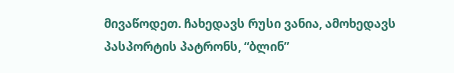მივაწოდეთ. ჩახედავს რუსი ვანია, ამოხედავს პასპორტის პატრონს, “ბლინ”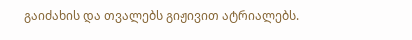გაიძახის და თვალებს გიჟივით ატრიალებს.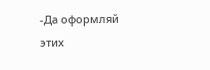-Да оформляй этих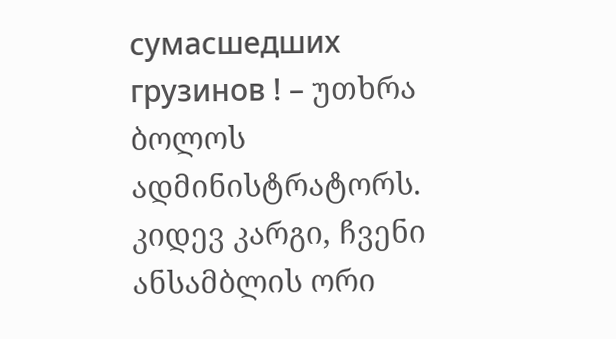сумасшедших грузинов ! – უთხრა ბოლოს ადმინისტრატორს. კიდევ კარგი, ჩვენი ანსამბლის ორი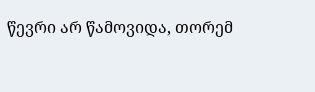წევრი არ წამოვიდა, თორემ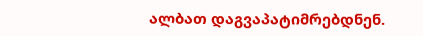ალბათ დაგვაპატიმრებდნენ.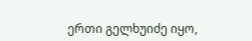ერთი გელხუიძე იყო,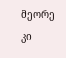მეორე კი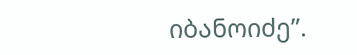იბანოიძე”.